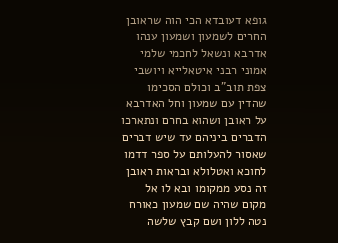גופא דעובדא הכי הוה שראובן החרים לשמעון ושמעון ענהו אדרבא ונשאל לחכמי שלמי אמוני רבני איטאלייא ויושבי צפת תוב"ב וכולם הסכימו שהדין עם שמעון וחל האדרבא על ראובן ושהוא בחרם ונתארכו הדברים ביניהם עד שיש דברים שאסור להעלותם על ספר דדמו לחוכא ואטלולא ובראות ראובן זה נסע ממקומו ובא לו אל מקום שהיה שם שמעון כאורח נטה ללון ושם קבץ שלשה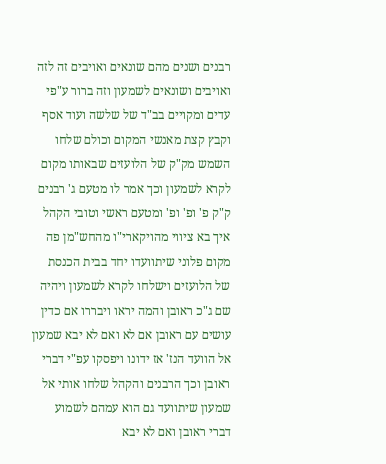רבנים ושנים מהם שונאים ואויבים זה לזה ואויבים ושונאים לשמעון וזה ברור ע"פי עדים ומקויים בב"ד של שלשה ועוד אסף וקבץ קצת מאנשי המקום וכולם שלחו השמש מק"ק של הלועזים שבאותו מקום לקרא לשמעון וכך אמר לו מטעם ג' רבנים ק"ק פ' ופ' ופ' ומטעם ראשי וטובי הקהל איך בא ציווי מהויקארי"ו מהחש"מן פה מקום פלוני שיתוועדו יחד בבית הכנסת של הלועזים וישלחו לקרא לשמעון ויהיה שם ג"כ ראובן והמה יראו ויבררו אם כדין עושים עם ראובן אם לא ואם לא יבא שמעון אל הוועד הנז' אז ידונו ויפסקו עפ"י דברי ראובן וכך הרבנים והקהל שלחו אותי אל שמעון שיתוועד גם הוא עמהם לשמוע דברי ראובן ואם לא יבא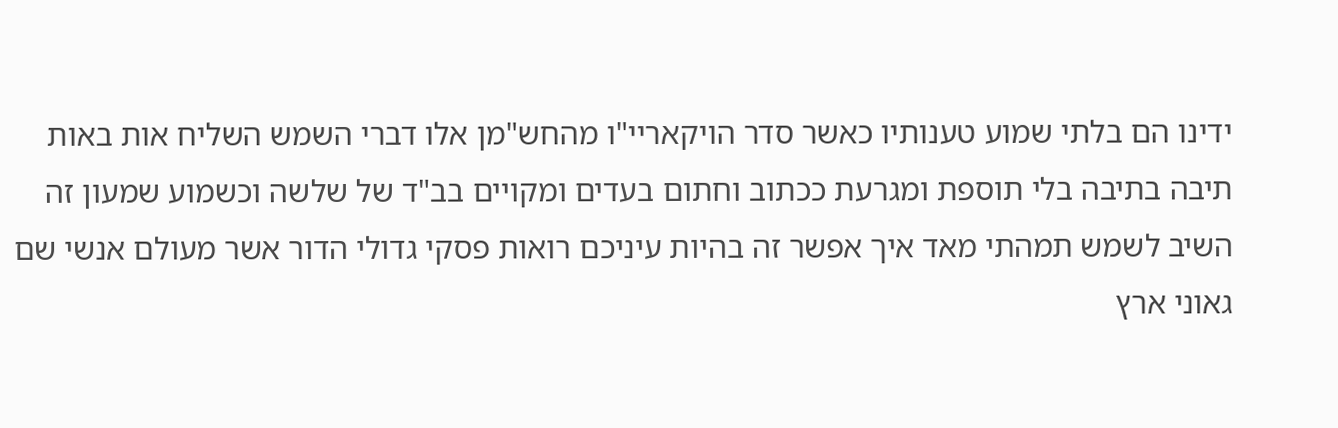ידינו הם בלתי שמוע טענותיו כאשר סדר הויקאריי"ו מהחש"מן אלו דברי השמש השליח אות באות תיבה בתיבה בלי תוספת ומגרעת ככתוב וחתום בעדים ומקויים בב"ד של שלשה וכשמוע שמעון זה השיב לשמש תמהתי מאד איך אפשר זה בהיות עיניכם רואות פסקי גדולי הדור אשר מעולם אנשי שם גאוני ארץ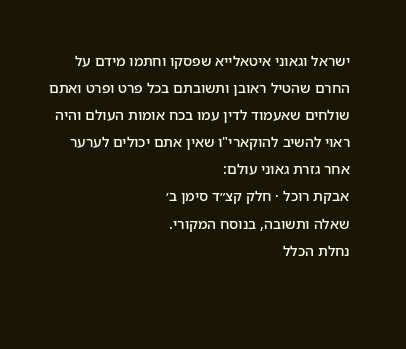ישראל וגאוני איטאלייא שפסקו וחתמו מידם על החרם שהטיל ראובן ותשובתם בכל פרט ופרט ואתם שולחים שאעמוד לדין עמו בכח אומות העולם והיה ראוי להשיב להוקארי"ו שאין אתם יכולים לערער אחר גזרת גאוני עולם:
אבקת רוכל · חלק קצ״ד סימן ב׳
שאלה ותשובה, בנוסח המקורי.
נחלת הכלל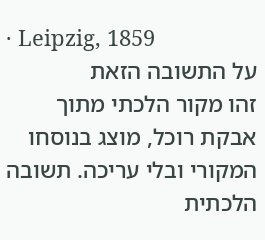· Leipzig, 1859
על התשובה הזאת
זהו מקור הלכתי מתוך אבקת רוכל, מוצג בנוסחו המקורי ובלי עריכה. תשובה הלכתית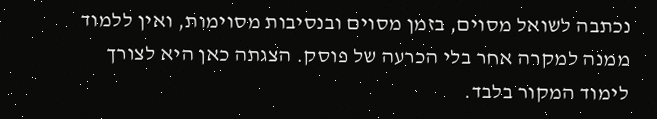נכתבה לשואל מסוים, בזמן מסוים ובנסיבות מסוימות, ואין ללמוד ממנה למקרה אחר בלי הכרעה של פוסק. הצגתה כאן היא לצורך לימוד המקור בלבד.